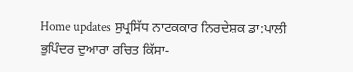Home updates ਸੁਪ੍ਰਸਿੱਧ ਨਾਟਕਕਾਰ ਨਿਰਦੇਸ਼ਕ ਡਾ:ਪਾਲੀ ਭੁਪਿੰਦਰ ਦੁਆਰਾ ਰਚਿਤ ਕਿੱਸਾ-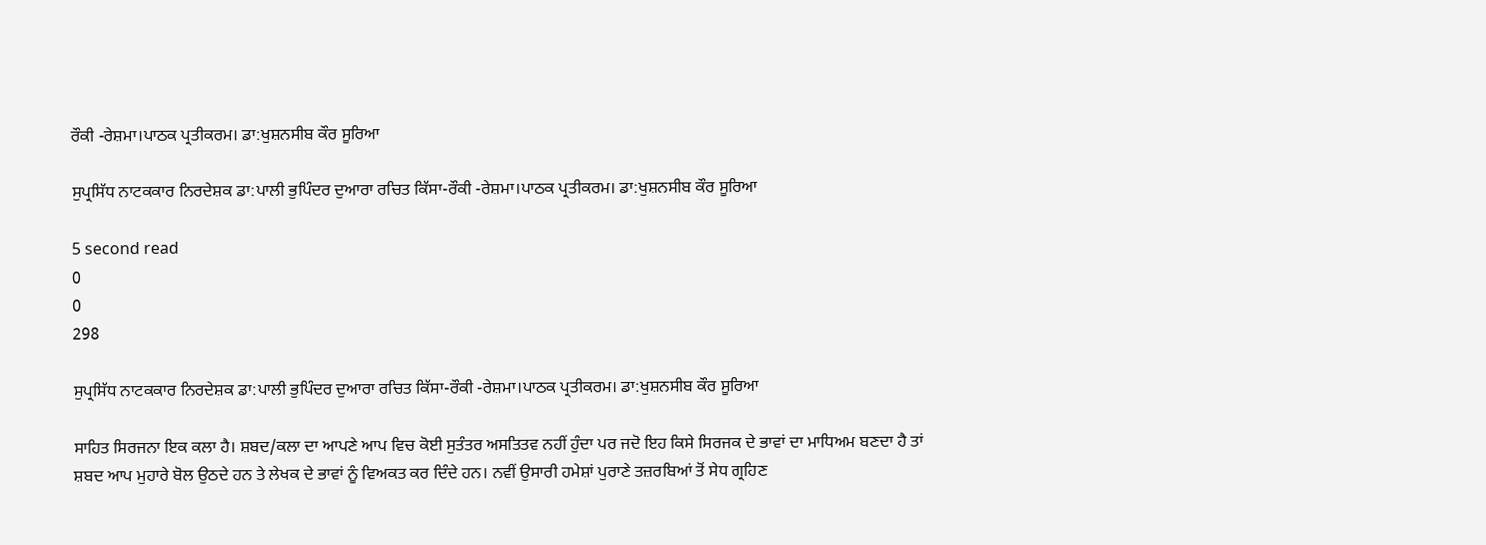ਰੌਕੀ -ਰੇਸ਼ਮਾ।ਪਾਠਕ ਪ੍ਰਤੀਕਰਮ। ਡਾ:ਖੁਸ਼ਨਸੀਬ ਕੌਰ ਸੂਰਿਆ

ਸੁਪ੍ਰਸਿੱਧ ਨਾਟਕਕਾਰ ਨਿਰਦੇਸ਼ਕ ਡਾ:ਪਾਲੀ ਭੁਪਿੰਦਰ ਦੁਆਰਾ ਰਚਿਤ ਕਿੱਸਾ-ਰੌਕੀ -ਰੇਸ਼ਮਾ।ਪਾਠਕ ਪ੍ਰਤੀਕਰਮ। ਡਾ:ਖੁਸ਼ਨਸੀਬ ਕੌਰ ਸੂਰਿਆ

5 second read
0
0
298

ਸੁਪ੍ਰਸਿੱਧ ਨਾਟਕਕਾਰ ਨਿਰਦੇਸ਼ਕ ਡਾ:ਪਾਲੀ ਭੁਪਿੰਦਰ ਦੁਆਰਾ ਰਚਿਤ ਕਿੱਸਾ-ਰੌਕੀ -ਰੇਸ਼ਮਾ।ਪਾਠਕ ਪ੍ਰਤੀਕਰਮ। ਡਾ:ਖੁਸ਼ਨਸੀਬ ਕੌਰ ਸੂਰਿਆ

ਸਾਹਿਤ ਸਿਰਜਨਾ ਇਕ ਕਲਾ ਹੈ। ਸ਼ਬਦ/ਕਲਾ ਦਾ ਆਪਣੇ ਆਪ ਵਿਚ ਕੋਈ ਸੁਤੰਤਰ ਅਸਤਿਤਵ ਨਹੀਂ ਹੁੰਦਾ ਪਰ ਜਦੋ ਇਹ ਕਿਸੇ ਸਿਰਜਕ ਦੇ ਭਾਵਾਂ ਦਾ ਮਾਧਿਅਮ ਬਣਦਾ ਹੈ ਤਾਂ ਸ਼ਬਦ ਆਪ ਮੁਹਾਰੇ ਬੋਲ ਉਠਦੇ ਹਨ ਤੇ ਲੇਖਕ ਦੇ ਭਾਵਾਂ ਨੂੰ ਵਿਅਕਤ ਕਰ ਦਿੰਦੇ ਹਨ। ਨਵੀਂ ਉਸਾਰੀ ਹਮੇਸ਼ਾਂ ਪੁਰਾਣੇ ਤਜ਼ਰਬਿਆਂ ਤੋਂ ਸੇਧ ਗ੍ਰਹਿਣ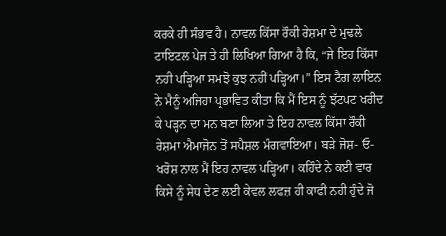ਕਰਕੇ ਹੀ ਸੰਭਵ ਹੈ। ਨਾਵਲ ਕਿੱਸਾ ਰੌਕੀ ਰੇਸ਼ਮਾ ਦੇ ਮੁਢਲੇ ਟਾਇਟਲ ਪੇਜ ਤੇ ਹੀ ਲਿਖਿਆ ਗਿਆ ਹੈ ਕਿ, “ਜੇ ਇਹ ਕਿੱਸਾ ਨਹੀ ਪੜ੍ਹਿਆ ਸਮਝੋ ਕੁਝ ਨਹੀਂ ਪੜ੍ਹਿਆ।” ਇਸ ਟੈਗ ਲਾਇਨ ਨੇ ਮੈਨੂੰ ਅਜਿਹਾ ਪ੍ਰਭਾਵਿਤ ਕੀਤਾ ਕਿ ਮੈਂ ਇਸ ਨੂੰ ਝੱਟਪਟ ਖਰੀਦ ਕੇ ਪੜ੍ਹਨ ਦਾ ਮਨ ਬਣਾ ਲਿਆ ਤੇ ਇਹ ਨਾਵਲ ਕਿੱਸਾ ਰੌਕੀ ਰੇਸ਼ਮਾ ਐਮਾਜੋਨ ਤੋਂ ਸਪੈਸ਼ਲ ਮੰਗਵਾਇਆ। ਬੜੇ ਜੋਸ਼- ਓ-ਖਰੋਸ਼ ਨਾਲ ਮੈਂ ਇਹ ਨਾਵਲ ਪੜ੍ਹਿਆ। ਕਹਿੰਦੇ ਨੇ ਕਈ ਵਾਰ ਕਿਸੇ ਨੂੰ ਸੇਧ ਦੇਣ ਲਈ ਕੇਵਲ ਲਫਜ਼ ਹੀ ਕਾਫੀ ਨਹੀ ਹੁੰਦੇ ਜੋ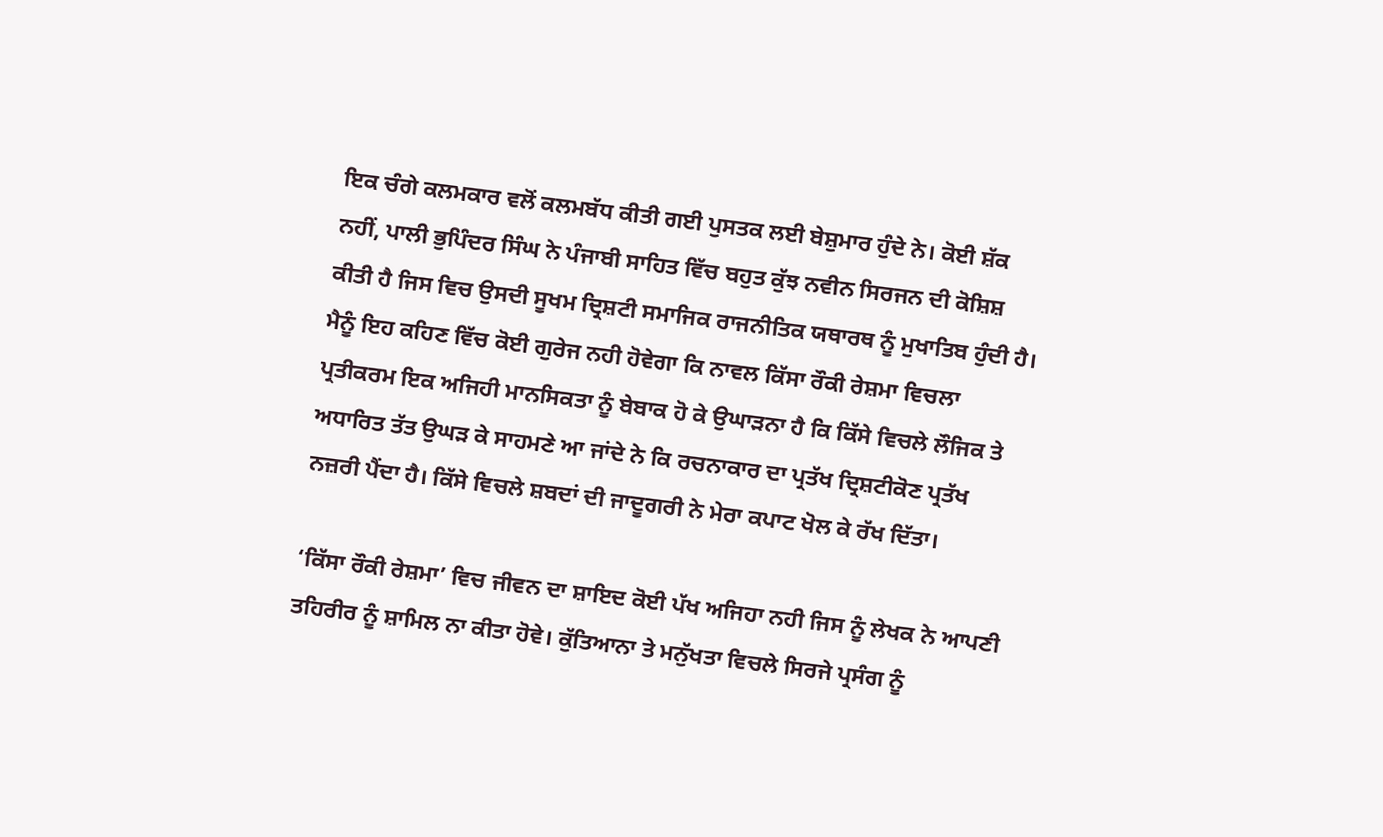ਇਕ ਚੰਗੇ ਕਲਮਕਾਰ ਵਲੋਂ ਕਲਮਬੱਧ ਕੀਤੀ ਗਈ ਪੁਸਤਕ ਲਈ ਬੇਸ਼ੁਮਾਰ ਹੁੰਦੇ ਨੇ। ਕੋਈ ਸ਼ੱਕ ਨਹੀਂ, ਪਾਲੀ ਭੁਪਿੰਦਰ ਸਿੰਘ ਨੇ ਪੰਜਾਬੀ ਸਾਹਿਤ ਵਿੱਚ ਬਹੁਤ ਕੁੱਝ ਨਵੀਨ ਸਿਰਜਨ ਦੀ ਕੋਸ਼ਿਸ਼ ਕੀਤੀ ਹੈ ਜਿਸ ਵਿਚ ਉਸਦੀ ਸੂਖਮ ਦ੍ਰਿਸ਼ਟੀ ਸਮਾਜਿਕ ਰਾਜਨੀਤਿਕ ਯਥਾਰਥ ਨੂੰ ਮੁਖਾਤਿਬ ਹੁੰਦੀ ਹੈ। ਮੈਨੂੰ ਇਹ ਕਹਿਣ ਵਿੱਚ ਕੋਈ ਗੁਰੇਜ ਨਹੀ ਹੋਵੇਗਾ ਕਿ ਨਾਵਲ ਕਿੱਸਾ ਰੌਕੀ ਰੇਸ਼ਮਾ ਵਿਚਲਾ ਪ੍ਰਤੀਕਰਮ ਇਕ ਅਜਿਹੀ ਮਾਨਸਿਕਤਾ ਨੂੰ ਬੇਬਾਕ ਹੋ ਕੇ ਉਘਾੜਨਾ ਹੈ ਕਿ ਕਿੱਸੇ ਵਿਚਲੇ ਲੌਜਿਕ ਤੇ ਅਧਾਰਿਤ ਤੱਤ ਉਘੜ ਕੇ ਸਾਹਮਣੇ ਆ ਜਾਂਦੇ ਨੇ ਕਿ ਰਚਨਾਕਾਰ ਦਾ ਪ੍ਰਤੱਖ ਦ੍ਰਿਸ਼ਟੀਕੋਣ ਪ੍ਰਤੱਖ ਨਜ਼ਰੀ ਪੈਂਦਾ ਹੈ। ਕਿੱਸੇ ਵਿਚਲੇ ਸ਼ਬਦਾਂ ਦੀ ਜਾਦੂਗਰੀ ਨੇ ਮੇਰਾ ਕਪਾਟ ਖੋਲ ਕੇ ਰੱਖ ਦਿੱਤਾ।

‘ਕਿੱਸਾ ਰੌਕੀ ਰੇਸ਼ਮਾ’ ਵਿਚ ਜੀਵਨ ਦਾ ਸ਼ਾਇਦ ਕੋਈ ਪੱਖ ਅਜਿਹਾ ਨਹੀ ਜਿਸ ਨੂੰ ਲੇਖਕ ਨੇ ਆਪਣੀ ਤਹਿਰੀਰ ਨੂੰ ਸ਼ਾਮਿਲ ਨਾ ਕੀਤਾ ਹੋਵੇ। ਕੁੱਤਿਆਨਾ ਤੇ ਮਨੁੱਖਤਾ ਵਿਚਲੇ ਸਿਰਜੇ ਪ੍ਰਸੰਗ ਨੂੰ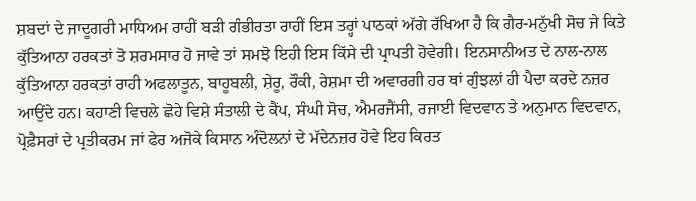ਸ਼ਬਦਾਂ ਦੇ ਜਾਦੂਗਰੀ ਮਾਧਿਅਮ ਰਾਹੀਂ ਬੜੀ ਗੰਭੀਰਤਾ ਰਾਹੀਂ ਇਸ ਤਰ੍ਹਾਂ ਪਾਠਕਾਂ ਅੱਗੇ ਰੱਖਿਆ ਹੈ ਕਿ ਗੈਰ-ਮਨੁੱਖੀ ਸੋਚ ਜੇ ਕਿਤੇ ਕੁੱਤਿਆਨਾ ਹਰਕਤਾਂ ਤੋ ਸ਼ਰਮਸਾਰ ਹੋ ਜਾਵੇ ਤਾਂ ਸਮਝੋ ਇਹੀ ਇਸ ਕਿੱਸੇ ਦੀ ਪ੍ਰਾਪਤੀ ਹੋਵੇਗੀ। ਇਨਸਾਨੀਅਤ ਦੇ ਨਾਲ-ਨਾਲ ਕੁੱਤਿਆਨਾ ਹਰਕਤਾਂ ਰਾਹੀ ਅਫਲਾਤੂਨ, ਬਾਹੂਬਲੀ, ਸ਼ੇਰੂ, ਰੌਕੀ, ਰੇਸ਼ਮਾ ਦੀ ਅਵਾਰਗੀ ਹਰ ਥਾਂ ਗੁੰਝਲਾਂ ਹੀ ਪੈਦਾ ਕਰਦੇ ਨਜ਼ਰ ਆਉਂਦੇ ਹਨ। ਕਹਾਣੀ ਵਿਚਲੇ ਛੋਹੇ ਵਿਸ਼ੇ ਸੰਤਾਲੀ ਦੇ ਕੈਂਪ, ਸੰਘੀ ਸੋਚ, ਐਮਰਜੈਂਸੀ, ਰਜਾਈ ਵਿਦਵਾਨ ਤੇ ਅਨੁਮਾਨ ਵਿਦਵਾਨ, ਪ੍ਰੋਫ਼ੈਸਰਾਂ ਦੇ ਪ੍ਰਤੀਕਰਮ ਜਾਂ ਫੇਰ ਅਜੋਕੇ ਕਿਸਾਨ ਅੰਦੋਲਨਾਂ ਦੇ ਮੱਦੇਨਜ਼ਰ ਹੋਵੇ ਇਹ ਕਿਰਤ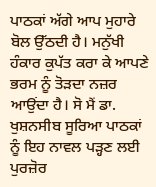ਪਾਠਕਾਂ ਅੱਗੇ ਆਪ ਮੁਹਾਰੇ ਬੋਲ ਉੱਠਦੀ ਹੈ। ਮਨੁੱਖੀ ਹੰਕਾਰ ਕੁਪੱਤ ਕਰਾ ਕੇ ਆਪਣੇ ਭਰਮ ਨੂੰ ਤੋੜਦਾ ਨਜ਼ਰ ਆਉਂਦਾ ਹੈ। ਸੋ ਮੈਂ ਡਾ. ਖੁਸ਼ਨਸੀਬ ਸੂਰਿਆ ਪਾਠਕਾਂ ਨੂੰ ਇਹ ਨਾਵਲ ਪੜ੍ਹਣ ਲਈ ਪੁਰਜ਼ੋਰ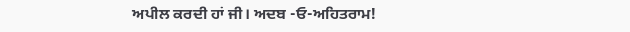ਅਪੀਲ ਕਰਦੀ ਹਾਂ ਜੀ। ਅਦਬ -ਓ-ਅਹਿਤਰਾਮ!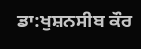ਡਾ:ਖੁਸ਼ਨਸੀਬ ਕੌਰ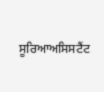ਸੂਰਿਆਅਸਿਸਟੈਂਟ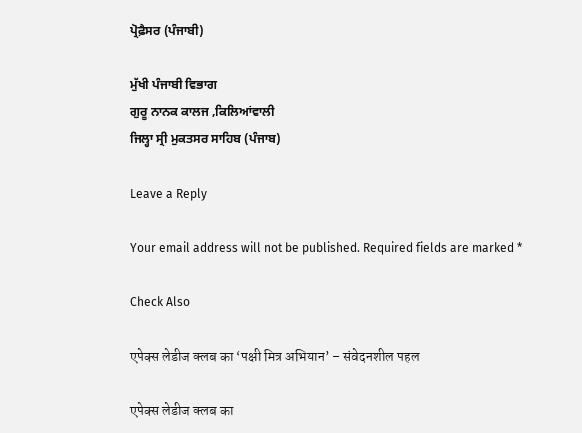ਪ੍ਰੋਫ਼ੈਸਰ (ਪੰਜਾਬੀ)

ਮੁੱਖੀ ਪੰਜਾਬੀ ਵਿਭਾਗ
ਗੁਰੂ ਨਾਨਕ ਕਾਲਜ ,ਕਿਲਿਆਂਵਾਲੀ
ਜਿਲ੍ਹਾ ਸ੍ਰੀ ਮੁਕਤਸਰ ਸਾਹਿਬ (ਪੰਜਾਬ)

Leave a Reply

Your email address will not be published. Required fields are marked *

Check Also

एपेक्स लेडीज क्लब का ‘पक्षी मित्र अभियान’ – संवेदनशील पहल

एपेक्स लेडीज क्लब का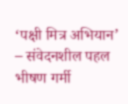‘पक्षी मित्र अभियान’ – संवेदनशील पहल भीषण गर्मी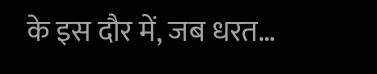के इस दौर में, जब धरत…